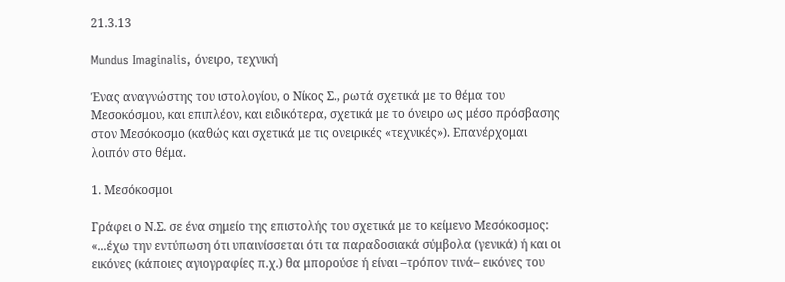21.3.13

Mundus Imaginalis, όνειρο, τεχνική

Ένας αναγνώστης του ιστολογίου, ο Νίκος Σ., ρωτά σχετικά με το θέμα του Μεσοκόσμου, και επιπλέον, και ειδικότερα, σχετικά με το όνειρο ως μέσο πρόσβασης στον Μεσόκοσμο (καθώς και σχετικά με τις ονειρικές «τεχνικές»). Επανέρχομαι λοιπόν στο θέμα.

1. Μεσόκοσμοι

Γράφει ο Ν.Σ. σε ένα σημείο της επιστολής του σχετικά με το κείμενο Μεσόκοσμος: «...έχω την εντύπωση ότι υπαινίσσεται ότι τα παραδοσιακά σύμβολα (γενικά) ή και οι εικόνες (κάποιες αγιογραφίες π.χ.) θα μπορούσε ή είναι –τρόπον τινά– εικόνες του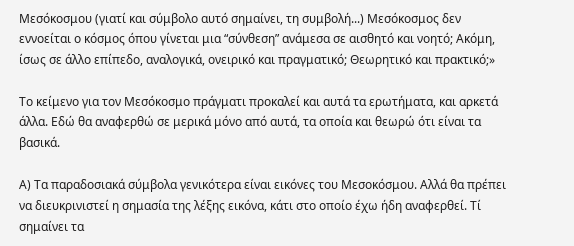Μεσόκοσμου (γιατί και σύμβολο αυτό σημαίνει, τη συμβολή...) Μεσόκοσμος δεν εννοείται ο κόσμος όπου γίνεται μια “σύνθεση” ανάμεσα σε αισθητό και νοητό; Ακόμη, ίσως σε άλλο επίπεδο, αναλογικά, ονειρικό και πραγματικό; Θεωρητικό και πρακτικό;»

Το κείμενο για τον Μεσόκοσμο πράγματι προκαλεί και αυτά τα ερωτήματα, και αρκετά άλλα. Εδώ θα αναφερθώ σε μερικά μόνο από αυτά, τα οποία και θεωρώ ότι είναι τα βασικά.

Α) Τα παραδοσιακά σύμβολα γενικότερα είναι εικόνες του Μεσοκόσμου. Αλλά θα πρέπει να διευκρινιστεί η σημασία της λέξης εικόνα, κάτι στο οποίο έχω ήδη αναφερθεί. Τί σημαίνει τα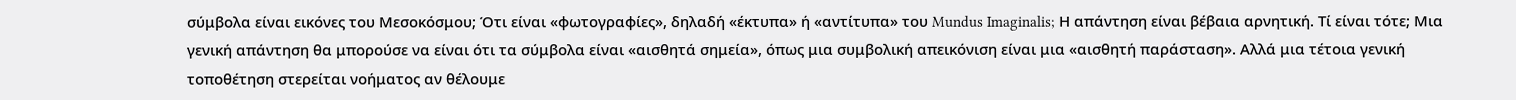σύμβολα είναι εικόνες του Μεσοκόσμου; Ότι είναι «φωτογραφίες», δηλαδή «έκτυπα» ή «αντίτυπα» του Mundus Imaginalis; Η απάντηση είναι βέβαια αρνητική. Τί είναι τότε; Μια γενική απάντηση θα μπορούσε να είναι ότι τα σύμβολα είναι «αισθητά σημεία», όπως μια συμβολική απεικόνιση είναι μια «αισθητή παράσταση». Αλλά μια τέτοια γενική τοποθέτηση στερείται νοήματος αν θέλουμε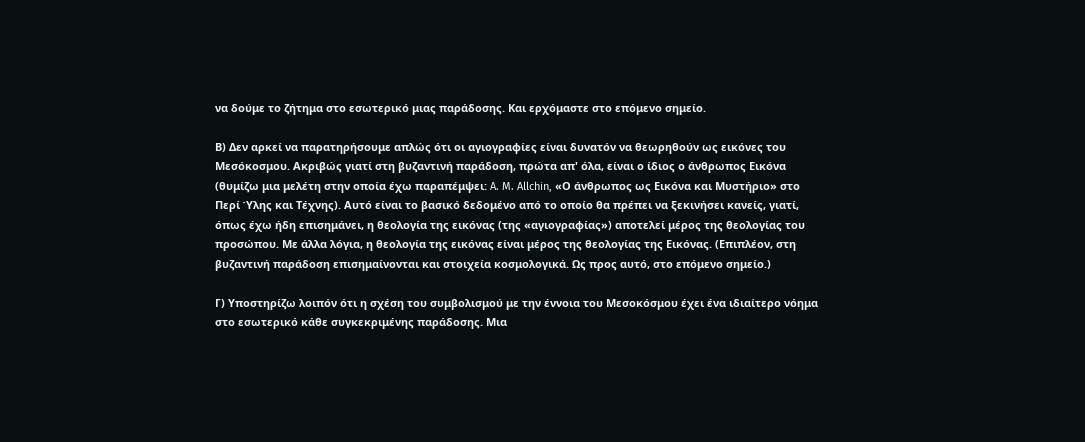να δούμε το ζήτημα στο εσωτερικό μιας παράδοσης. Και ερχόμαστε στο επόμενο σημείο.

Β) Δεν αρκεί να παρατηρήσουμε απλώς ότι οι αγιογραφίες είναι δυνατόν να θεωρηθούν ως εικόνες του Μεσόκοσμου. Ακριβώς γιατί στη βυζαντινή παράδοση, πρώτα απ' όλα, είναι ο ίδιος ο άνθρωπος Εικόνα (θυμίζω μια μελέτη στην οποία έχω παραπέμψει: A. M. Allchin, «Ο άνθρωπος ως Εικόνα και Μυστήριο» στο Περί Ύλης και Τέχνης). Αυτό είναι το βασικό δεδομένο από το οποίο θα πρέπει να ξεκινήσει κανείς, γιατί, όπως έχω ήδη επισημάνει, η θεολογία της εικόνας (της «αγιογραφίας») αποτελεί μέρος της θεολογίας του προσώπου. Με άλλα λόγια, η θεολογία της εικόνας είναι μέρος της θεολογίας της Εικόνας. (Επιπλέον, στη βυζαντινή παράδοση επισημαίνονται και στοιχεία κοσμολογικά. Ως προς αυτό, στο επόμενο σημείο.)

Γ) Υποστηρίζω λοιπόν ότι η σχέση του συμβολισμού με την έννοια του Μεσοκόσμου έχει ένα ιδιαίτερο νόημα στο εσωτερικό κάθε συγκεκριμένης παράδοσης. Μια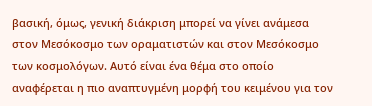βασική, όμως, γενική διάκριση μπορεί να γίνει ανάμεσα στον Μεσόκοσμο των οραματιστών και στον Μεσόκοσμο των κοσμολόγων. Αυτό είναι ένα θέμα στο οποίο αναφέρεται η πιο αναπτυγμένη μορφή του κειμένου για τον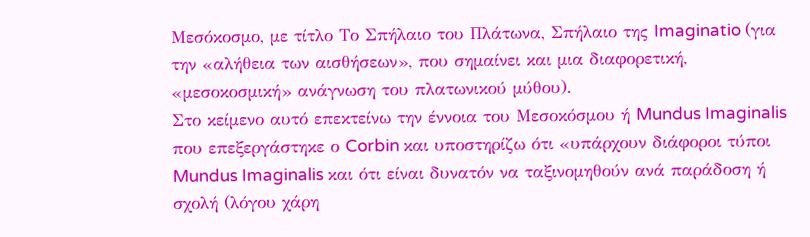Μεσόκοσμο, με τίτλο Το Σπήλαιο του Πλάτωνα, Σπήλαιο της Imaginatio (για την «αλήθεια των αισθήσεων», που σημαίνει και μια διαφορετική, «μεσοκοσμική» ανάγνωση του πλατωνικού μύθου).
Στο κείμενο αυτό επεκτείνω την έννοια του Μεσοκόσμου ή Mundus Imaginalis που επεξεργάστηκε ο Corbin και υποστηρίζω ότι «υπάρχουν διάφοροι τύποι Mundus Imaginalis και ότι είναι δυνατόν να ταξινομηθούν ανά παράδοση ή σχολή (λόγου χάρη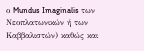ο Mundus Imaginalis των Νεοπλατωνικών ή των Καββαλιστών) καθώς και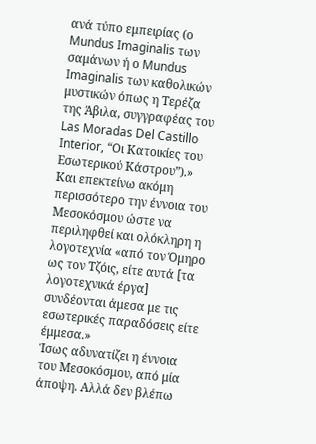ανά τύπο εμπειρίας (ο Mundus Imaginalis των σαμάνων ή ο Mundus Imaginalis των καθολικών μυστικών όπως η Τερέζα της Άβιλα, συγγραφέας του Las Moradas Del Castillo Interior, “Οι Κατοικίες του Εσωτερικού Κάστρου”).» Και επεκτείνω ακόμη περισσότερο την έννοια του Μεσοκόσμου ώστε να περιληφθεί και ολόκληρη η λογοτεχνία «από τον Όμηρο ως τον Τζόις, είτε αυτά [τα λογοτεχνικά έργα] συνδέονται άμεσα με τις εσωτερικές παραδόσεις είτε έμμεσα.»
Ίσως αδυνατίζει η έννοια του Μεσοκόσμου, από μία άποψη. Αλλά δεν βλέπω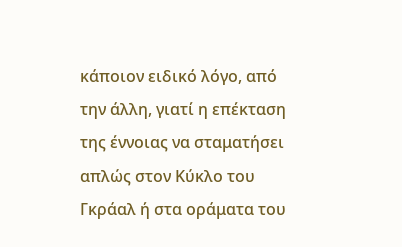κάποιον ειδικό λόγο, από την άλλη, γιατί η επέκταση της έννοιας να σταματήσει απλώς στον Κύκλο του Γκράαλ ή στα οράματα του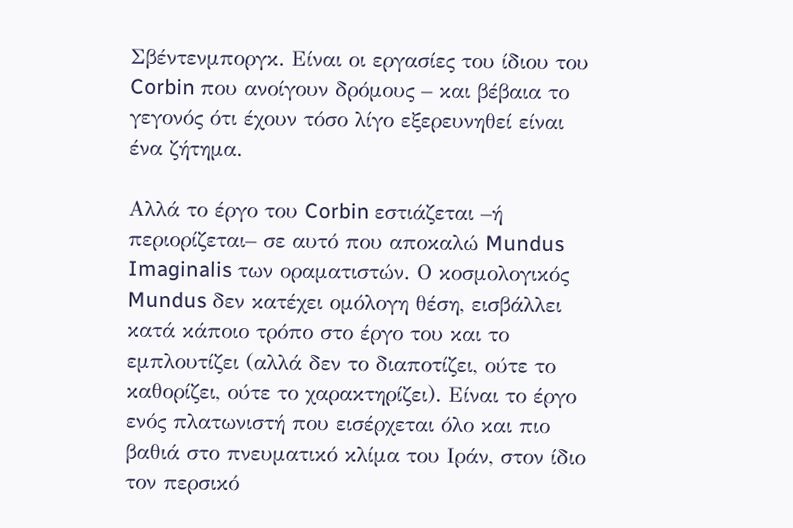Σβέντενμποργκ. Είναι οι εργασίες του ίδιου του Corbin που ανοίγουν δρόμους – και βέβαια το γεγονός ότι έχουν τόσο λίγο εξερευνηθεί είναι ένα ζήτημα.

Αλλά το έργο του Corbin εστιάζεται –ή περιορίζεται– σε αυτό που αποκαλώ Mundus Imaginalis των οραματιστών. Ο κοσμολογικός Mundus δεν κατέχει ομόλογη θέση, εισβάλλει κατά κάποιο τρόπο στο έργο του και το εμπλουτίζει (αλλά δεν το διαποτίζει, ούτε το καθορίζει, ούτε το χαρακτηρίζει). Είναι το έργο ενός πλατωνιστή που εισέρχεται όλο και πιο βαθιά στο πνευματικό κλίμα του Ιράν, στον ίδιο τον περσικό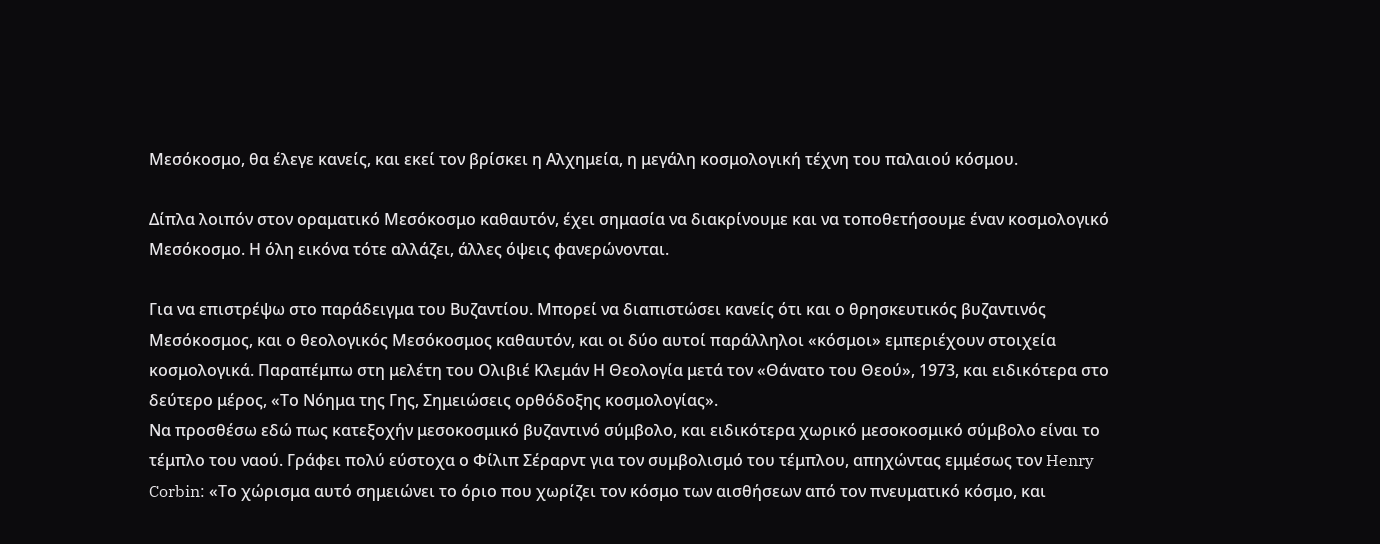Μεσόκοσμο, θα έλεγε κανείς, και εκεί τον βρίσκει η Αλχημεία, η μεγάλη κοσμολογική τέχνη του παλαιού κόσμου.

Δίπλα λοιπόν στον οραματικό Μεσόκοσμο καθαυτόν, έχει σημασία να διακρίνουμε και να τοποθετήσουμε έναν κοσμολογικό Μεσόκοσμο. Η όλη εικόνα τότε αλλάζει, άλλες όψεις φανερώνονται.

Για να επιστρέψω στο παράδειγμα του Βυζαντίου. Μπορεί να διαπιστώσει κανείς ότι και ο θρησκευτικός βυζαντινός Μεσόκοσμος, και ο θεολογικός Μεσόκοσμος καθαυτόν, και οι δύο αυτοί παράλληλοι «κόσμοι» εμπεριέχουν στοιχεία κοσμολογικά. Παραπέμπω στη μελέτη του Ολιβιέ Κλεμάν Η Θεολογία μετά τον «Θάνατο του Θεού», 1973, και ειδικότερα στο δεύτερο μέρος, «Το Νόημα της Γης, Σημειώσεις ορθόδοξης κοσμολογίας».
Να προσθέσω εδώ πως κατεξοχήν μεσοκοσμικό βυζαντινό σύμβολο, και ειδικότερα χωρικό μεσοκοσμικό σύμβολο είναι το τέμπλο του ναού. Γράφει πολύ εύστοχα ο Φίλιπ Σέραρντ για τον συμβολισμό του τέμπλου, απηχώντας εμμέσως τον Henry Corbin: «Το χώρισμα αυτό σημειώνει το όριο που χωρίζει τον κόσμο των αισθήσεων από τον πνευματικό κόσμο, και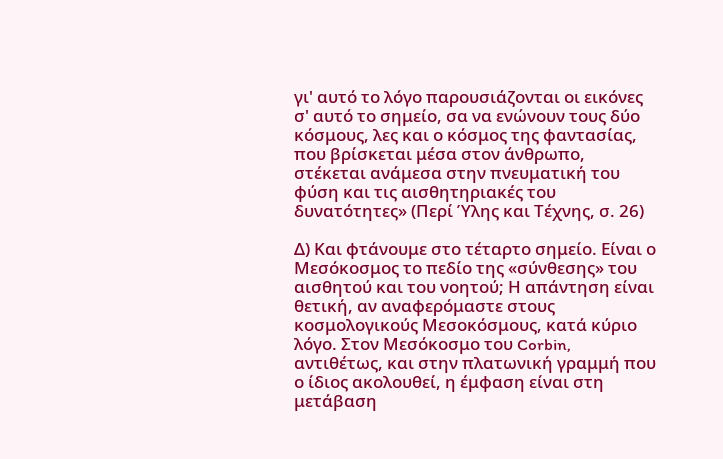γι' αυτό το λόγο παρουσιάζονται οι εικόνες σ' αυτό το σημείο, σα να ενώνουν τους δύο κόσμους, λες και ο κόσμος της φαντασίας, που βρίσκεται μέσα στον άνθρωπο, στέκεται ανάμεσα στην πνευματική του φύση και τις αισθητηριακές του δυνατότητες» (Περί Ύλης και Τέχνης, σ. 26)

Δ) Και φτάνουμε στο τέταρτο σημείο. Είναι ο Μεσόκοσμος το πεδίο της «σύνθεσης» του αισθητού και του νοητού; Η απάντηση είναι θετική, αν αναφερόμαστε στους κοσμολογικούς Μεσοκόσμους, κατά κύριο λόγο. Στον Μεσόκοσμο του Corbin, αντιθέτως, και στην πλατωνική γραμμή που ο ίδιος ακολουθεί, η έμφαση είναι στη μετάβαση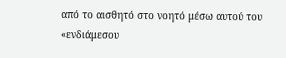από το αισθητό στο νοητό μέσω αυτού του «ενδιάμεσου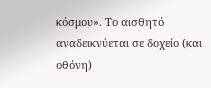κόσμου». Το αισθητό αναδεικνύεται σε δοχείο (και οθόνη)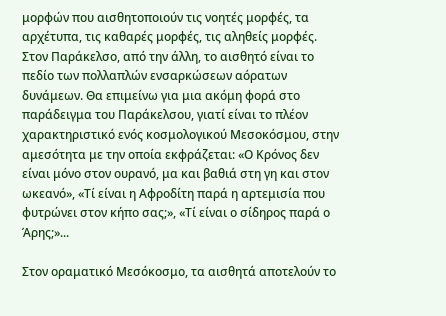μορφών που αισθητοποιούν τις νοητές μορφές, τα αρχέτυπα, τις καθαρές μορφές, τις αληθείς μορφές.
Στον Παράκελσο, από την άλλη, το αισθητό είναι το πεδίο των πολλαπλών ενσαρκώσεων αόρατων δυνάμεων. Θα επιμείνω για μια ακόμη φορά στο παράδειγμα του Παράκελσου, γιατί είναι το πλέον χαρακτηριστικό ενός κοσμολογικού Μεσοκόσμου, στην αμεσότητα με την οποία εκφράζεται: «Ο Κρόνος δεν είναι μόνο στον ουρανό, μα και βαθιά στη γη και στον ωκεανό», «Τί είναι η Αφροδίτη παρά η αρτεμισία που φυτρώνει στον κήπο σας;», «Τί είναι ο σίδηρος παρά ο Άρης;»...

Στον οραματικό Μεσόκοσμο, τα αισθητά αποτελούν το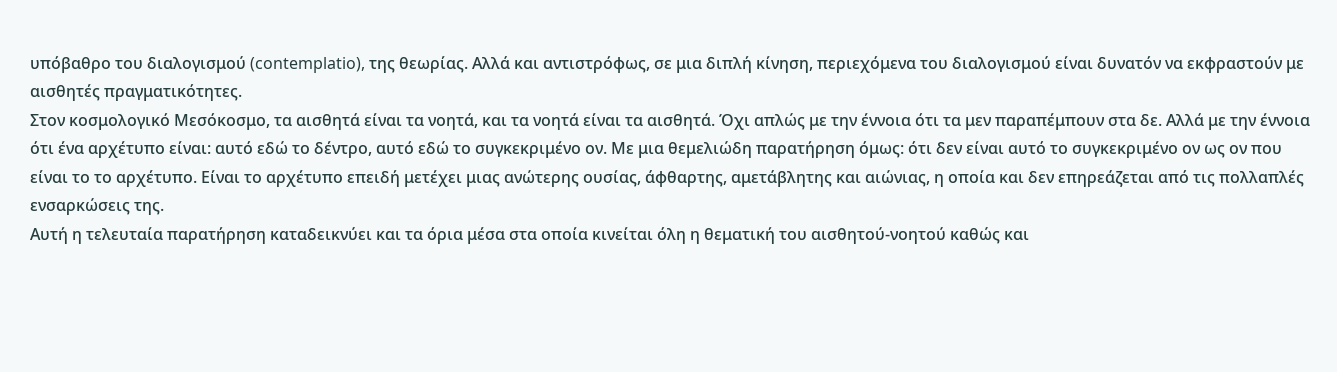υπόβαθρο του διαλογισμού (contemplatio), της θεωρίας. Αλλά και αντιστρόφως, σε μια διπλή κίνηση, περιεχόμενα του διαλογισμού είναι δυνατόν να εκφραστούν με αισθητές πραγματικότητες.
Στον κοσμολογικό Μεσόκοσμο, τα αισθητά είναι τα νοητά, και τα νοητά είναι τα αισθητά. Όχι απλώς με την έννοια ότι τα μεν παραπέμπουν στα δε. Αλλά με την έννοια ότι ένα αρχέτυπο είναι: αυτό εδώ το δέντρο, αυτό εδώ το συγκεκριμένο ον. Με μια θεμελιώδη παρατήρηση όμως: ότι δεν είναι αυτό το συγκεκριμένο ον ως ον που είναι το το αρχέτυπο. Είναι το αρχέτυπο επειδή μετέχει μιας ανώτερης ουσίας, άφθαρτης, αμετάβλητης και αιώνιας, η οποία και δεν επηρεάζεται από τις πολλαπλές ενσαρκώσεις της.
Αυτή η τελευταία παρατήρηση καταδεικνύει και τα όρια μέσα στα οποία κινείται όλη η θεματική του αισθητού-νοητού καθώς και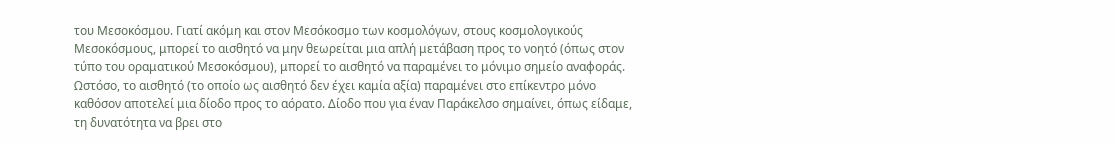του Μεσοκόσμου. Γιατί ακόμη και στον Μεσόκοσμο των κοσμολόγων, στους κοσμολογικούς Μεσοκόσμους, μπορεί το αισθητό να μην θεωρείται μια απλή μετάβαση προς το νοητό (όπως στον τύπο του οραματικού Μεσοκόσμου), μπορεί το αισθητό να παραμένει το μόνιμο σημείο αναφοράς. Ωστόσο, το αισθητό (το οποίο ως αισθητό δεν έχει καμία αξία) παραμένει στο επίκεντρο μόνο καθόσον αποτελεί μια δίοδο προς το αόρατο. Δίοδο που για έναν Παράκελσο σημαίνει, όπως είδαμε, τη δυνατότητα να βρει στο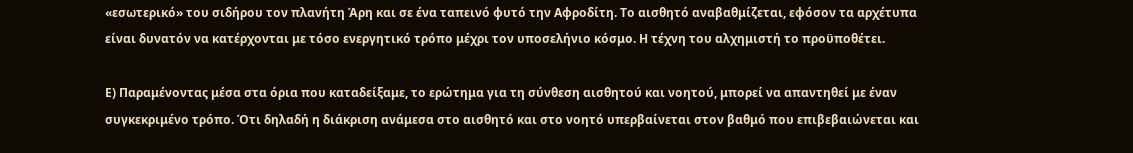«εσωτερικό» του σιδήρου τον πλανήτη Άρη και σε ένα ταπεινό φυτό την Αφροδίτη. Το αισθητό αναβαθμίζεται, εφόσον τα αρχέτυπα είναι δυνατόν να κατέρχονται με τόσο ενεργητικό τρόπο μέχρι τον υποσελήνιο κόσμο. Η τέχνη του αλχημιστή το προϋποθέτει.

Ε) Παραμένοντας μέσα στα όρια που καταδείξαμε, το ερώτημα για τη σύνθεση αισθητού και νοητού, μπορεί να απαντηθεί με έναν συγκεκριμένο τρόπο. Ότι δηλαδή η διάκριση ανάμεσα στο αισθητό και στο νοητό υπερβαίνεται στον βαθμό που επιβεβαιώνεται και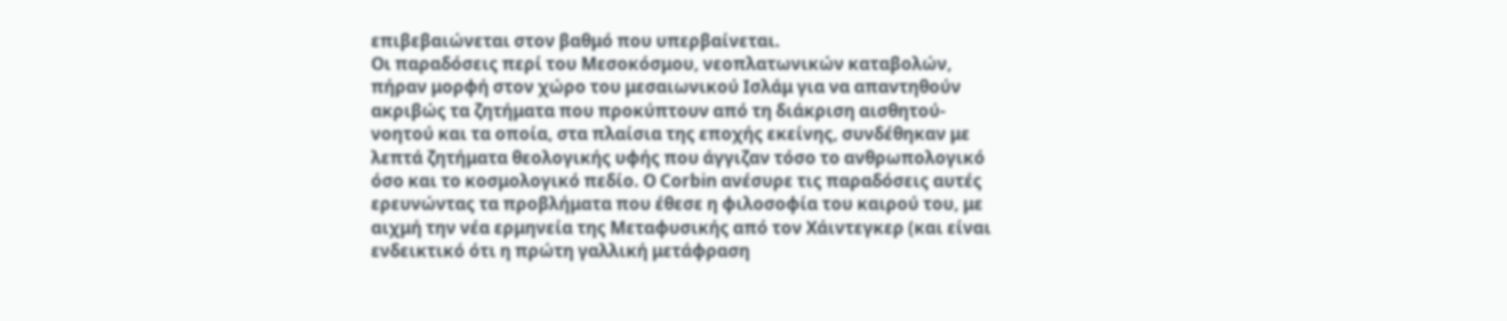επιβεβαιώνεται στον βαθμό που υπερβαίνεται.
Οι παραδόσεις περί του Μεσοκόσμου, νεοπλατωνικών καταβολών, πήραν μορφή στον χώρο του μεσαιωνικού Ισλάμ για να απαντηθούν ακριβώς τα ζητήματα που προκύπτουν από τη διάκριση αισθητού-νοητού και τα οποία, στα πλαίσια της εποχής εκείνης, συνδέθηκαν με λεπτά ζητήματα θεολογικής υφής που άγγιζαν τόσο το ανθρωπολογικό όσο και το κοσμολογικό πεδίο. Ο Corbin ανέσυρε τις παραδόσεις αυτές ερευνώντας τα προβλήματα που έθεσε η φιλοσοφία του καιρού του, με αιχμή την νέα ερμηνεία της Μεταφυσικής από τον Χάιντεγκερ (και είναι ενδεικτικό ότι η πρώτη γαλλική μετάφραση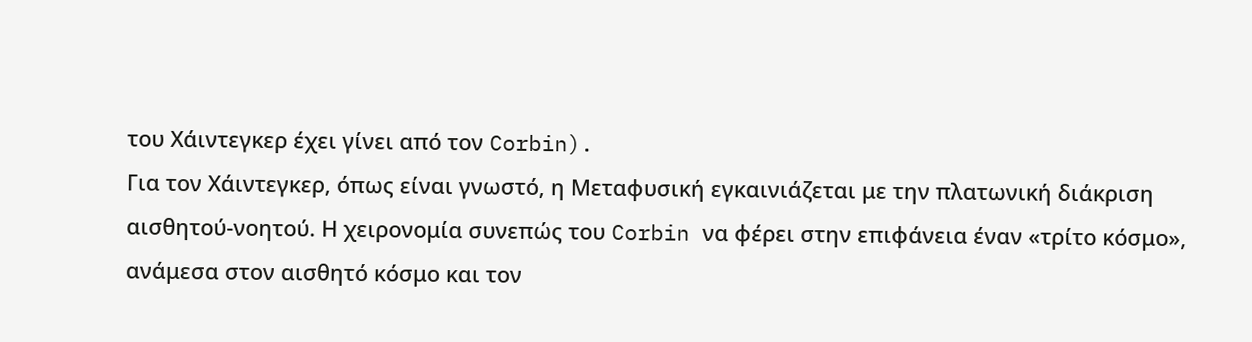του Χάιντεγκερ έχει γίνει από τον Corbin).
Για τον Χάιντεγκερ, όπως είναι γνωστό, η Μεταφυσική εγκαινιάζεται με την πλατωνική διάκριση αισθητού-νοητού. Η χειρονομία συνεπώς του Corbin να φέρει στην επιφάνεια έναν «τρίτο κόσμο», ανάμεσα στον αισθητό κόσμο και τον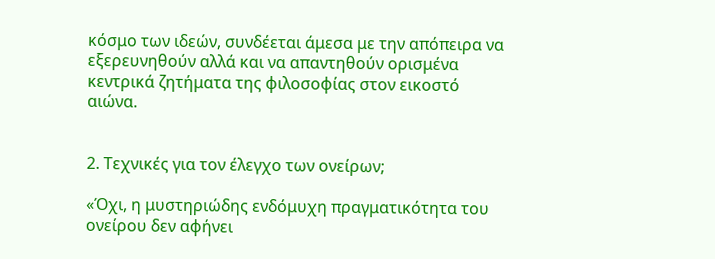κόσμο των ιδεών, συνδέεται άμεσα με την απόπειρα να εξερευνηθούν αλλά και να απαντηθούν ορισμένα κεντρικά ζητήματα της φιλοσοφίας στον εικοστό αιώνα.


2. Τεχνικές για τον έλεγχο των ονείρων;

«Όχι, η μυστηριώδης ενδόμυχη πραγματικότητα του ονείρου δεν αφήνει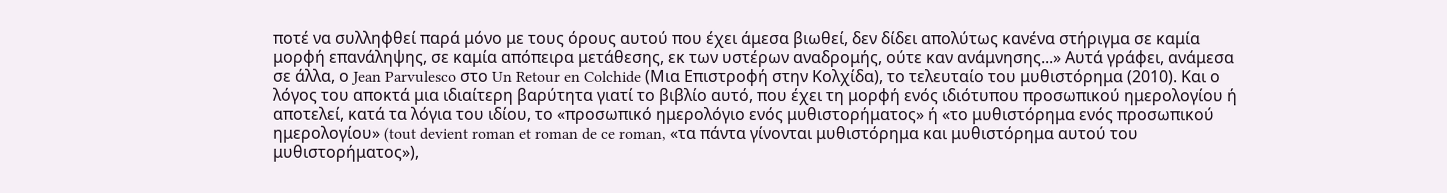ποτέ να συλληφθεί παρά μόνο με τους όρους αυτού που έχει άμεσα βιωθεί, δεν δίδει απολύτως κανένα στήριγμα σε καμία μορφή επανάληψης, σε καμία απόπειρα μετάθεσης, εκ των υστέρων αναδρομής, ούτε καν ανάμνησης...» Αυτά γράφει, ανάμεσα σε άλλα, ο Jean Parvulesco στο Un Retour en Colchide (Μια Επιστροφή στην Κολχίδα), το τελευταίο του μυθιστόρημα (2010). Και ο λόγος του αποκτά μια ιδιαίτερη βαρύτητα γιατί το βιβλίο αυτό, που έχει τη μορφή ενός ιδιότυπου προσωπικού ημερολογίου ή αποτελεί, κατά τα λόγια του ιδίου, το «προσωπικό ημερολόγιο ενός μυθιστορήματος» ή «το μυθιστόρημα ενός προσωπικού ημερολογίου» (tout devient roman et roman de ce roman, «τα πάντα γίνονται μυθιστόρημα και μυθιστόρημα αυτού του μυθιστορήματος»),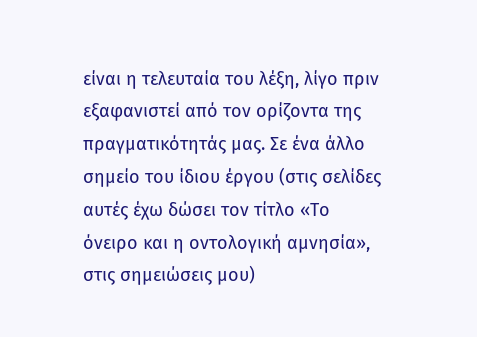είναι η τελευταία του λέξη, λίγο πριν εξαφανιστεί από τον ορίζοντα της πραγματικότητάς μας. Σε ένα άλλο σημείο του ίδιου έργου (στις σελίδες αυτές έχω δώσει τον τίτλο «Το όνειρο και η οντολογική αμνησία», στις σημειώσεις μου)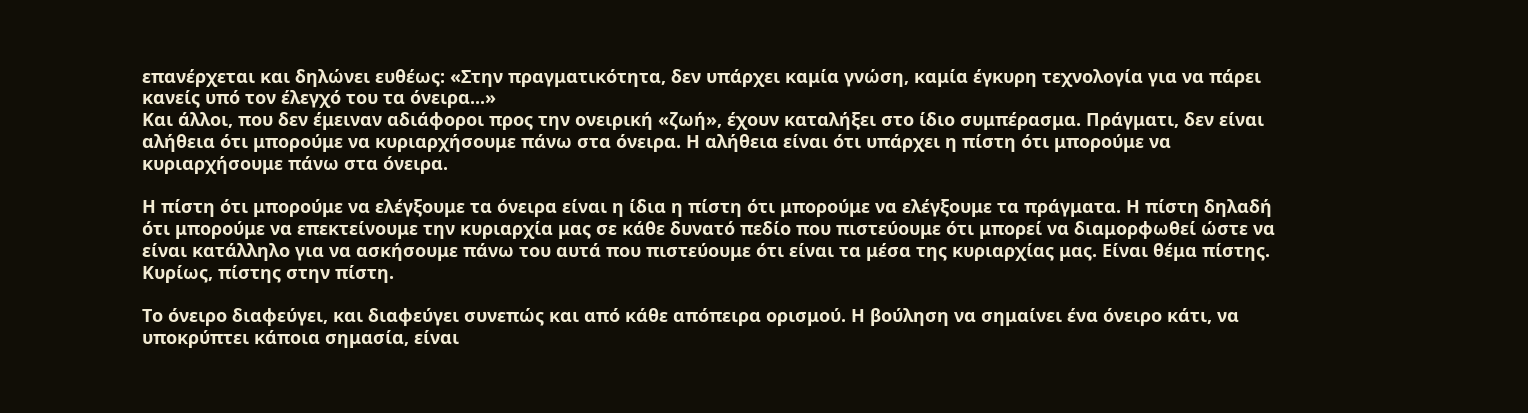επανέρχεται και δηλώνει ευθέως: «Στην πραγματικότητα, δεν υπάρχει καμία γνώση, καμία έγκυρη τεχνολογία για να πάρει κανείς υπό τον έλεγχό του τα όνειρα...»
Και άλλοι, που δεν έμειναν αδιάφοροι προς την ονειρική «ζωή», έχουν καταλήξει στο ίδιο συμπέρασμα. Πράγματι, δεν είναι αλήθεια ότι μπορούμε να κυριαρχήσουμε πάνω στα όνειρα. Η αλήθεια είναι ότι υπάρχει η πίστη ότι μπορούμε να κυριαρχήσουμε πάνω στα όνειρα.

Η πίστη ότι μπορούμε να ελέγξουμε τα όνειρα είναι η ίδια η πίστη ότι μπορούμε να ελέγξουμε τα πράγματα. Η πίστη δηλαδή ότι μπορούμε να επεκτείνουμε την κυριαρχία μας σε κάθε δυνατό πεδίο που πιστεύουμε ότι μπορεί να διαμορφωθεί ώστε να είναι κατάλληλο για να ασκήσουμε πάνω του αυτά που πιστεύουμε ότι είναι τα μέσα της κυριαρχίας μας. Είναι θέμα πίστης. Κυρίως, πίστης στην πίστη.

Το όνειρο διαφεύγει, και διαφεύγει συνεπώς και από κάθε απόπειρα ορισμού. Η βούληση να σημαίνει ένα όνειρο κάτι, να υποκρύπτει κάποια σημασία, είναι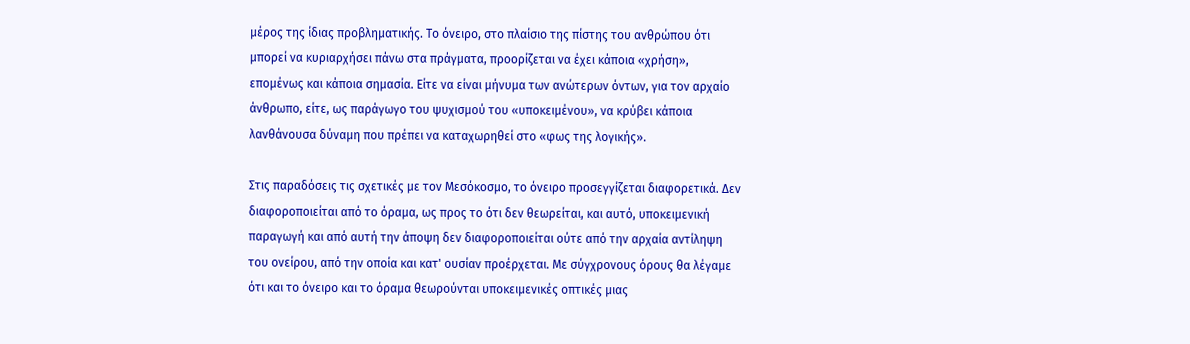μέρος της ίδιας προβληματικής. Το όνειρο, στο πλαίσιο της πίστης του ανθρώπου ότι μπορεί να κυριαρχήσει πάνω στα πράγματα, προορίζεται να έχει κάποια «χρήση», επομένως και κάποια σημασία. Είτε να είναι μήνυμα των ανώτερων όντων, για τον αρχαίο άνθρωπο, είτε, ως παράγωγο του ψυχισμού του «υποκειμένου», να κρύβει κάποια λανθάνουσα δύναμη που πρέπει να καταχωρηθεί στο «φως της λογικής».

Στις παραδόσεις τις σχετικές με τον Μεσόκοσμο, το όνειρο προσεγγίζεται διαφορετικά. Δεν διαφοροποιείται από το όραμα, ως προς το ότι δεν θεωρείται, και αυτό, υποκειμενική παραγωγή και από αυτή την άποψη δεν διαφοροποιείται ούτε από την αρχαία αντίληψη του ονείρου, από την οποία και κατ' ουσίαν προέρχεται. Με σύγχρονους όρους θα λέγαμε ότι και το όνειρο και το όραμα θεωρούνται υποκειμενικές οπτικές μιας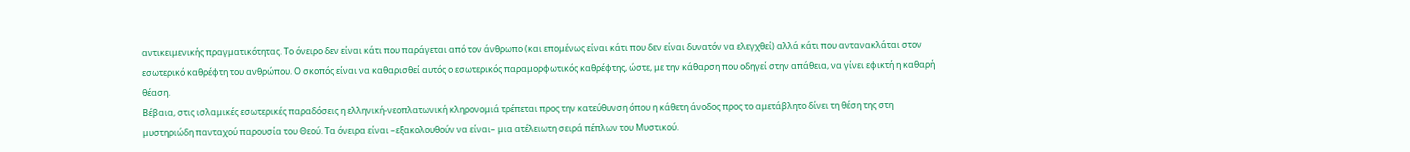αντικειμενικής πραγματικότητας. Το όνειρο δεν είναι κάτι που παράγεται από τον άνθρωπο (και επομένως είναι κάτι που δεν είναι δυνατόν να ελεγχθεί) αλλά κάτι που αντανακλάται στον εσωτερικό καθρέφτη του ανθρώπου. Ο σκοπός είναι να καθαρισθεί αυτός ο εσωτερικός παραμορφωτικός καθρέφτης, ώστε, με την κάθαρση που οδηγεί στην απάθεια, να γίνει εφικτή η καθαρή θέαση.
Βέβαια, στις ισλαμικές εσωτερικές παραδόσεις η ελληνική-νεοπλατωνική κληρονομιά τρέπεται προς την κατεύθυνση όπου η κάθετη άνοδος προς το αμετάβλητο δίνει τη θέση της στη μυστηριώδη πανταχού παρουσία του Θεού. Τα όνειρα είναι –εξακολουθούν να είναι– μια ατέλειωτη σειρά πέπλων του Μυστικού.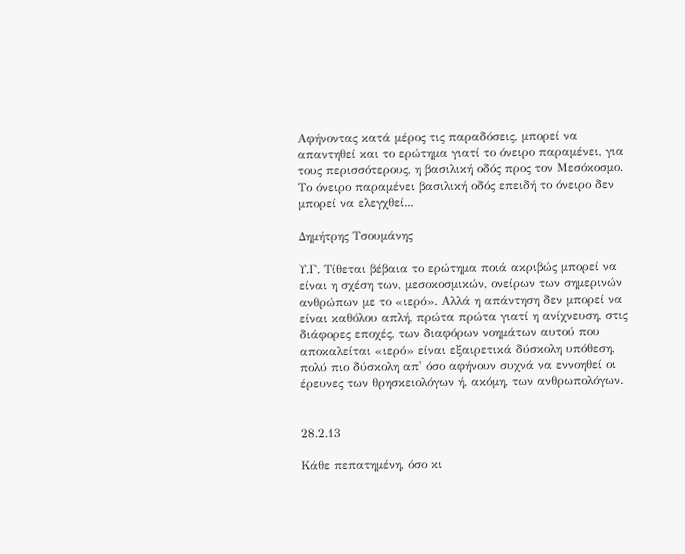Αφήνοντας κατά μέρος τις παραδόσεις, μπορεί να απαντηθεί και το ερώτημα γιατί το όνειρο παραμένει, για τους περισσότερους, η βασιλική οδός προς τον Μεσόκοσμο. Το όνειρο παραμένει βασιλική οδός επειδή το όνειρο δεν μπορεί να ελεγχθεί...

Δημήτρης Τσουμάνης

Υ.Γ. Τίθεται βέβαια το ερώτημα ποιά ακριβώς μπορεί να είναι η σχέση των, μεσοκοσμικών, ονείρων των σημερινών ανθρώπων με το «ιερό». Αλλά η απάντηση δεν μπορεί να είναι καθόλου απλή, πρώτα πρώτα γιατί η ανίχνευση, στις διάφορες εποχές, των διαφόρων νοημάτων αυτού που αποκαλείται «ιερό» είναι εξαιρετικά δύσκολη υπόθεση, πολύ πιο δύσκολη απ' όσο αφήνουν συχνά να εννοηθεί οι έρευνες των θρησκειολόγων ή, ακόμη, των ανθρωπολόγων.


28.2.13

Κάθε πεπατημένη, όσο κι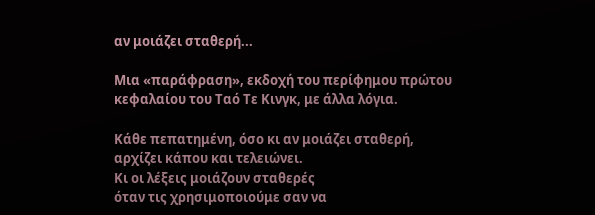αν μοιάζει σταθερή...

Μια «παράφραση», εκδοχή του περίφημου πρώτου κεφαλαίου του Ταό Τε Κινγκ, με άλλα λόγια.

Κάθε πεπατημένη, όσο κι αν μοιάζει σταθερή,
αρχίζει κάπου και τελειώνει.
Κι οι λέξεις μοιάζουν σταθερές
όταν τις χρησιμοποιούμε σαν να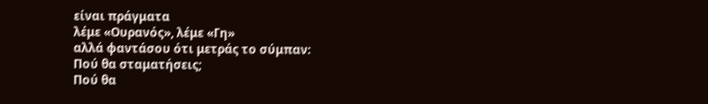είναι πράγματα
λέμε «Ουρανός», λέμε «Γη»
αλλά φαντάσου ότι μετράς το σύμπαν:
Πού θα σταματήσεις;
Πού θα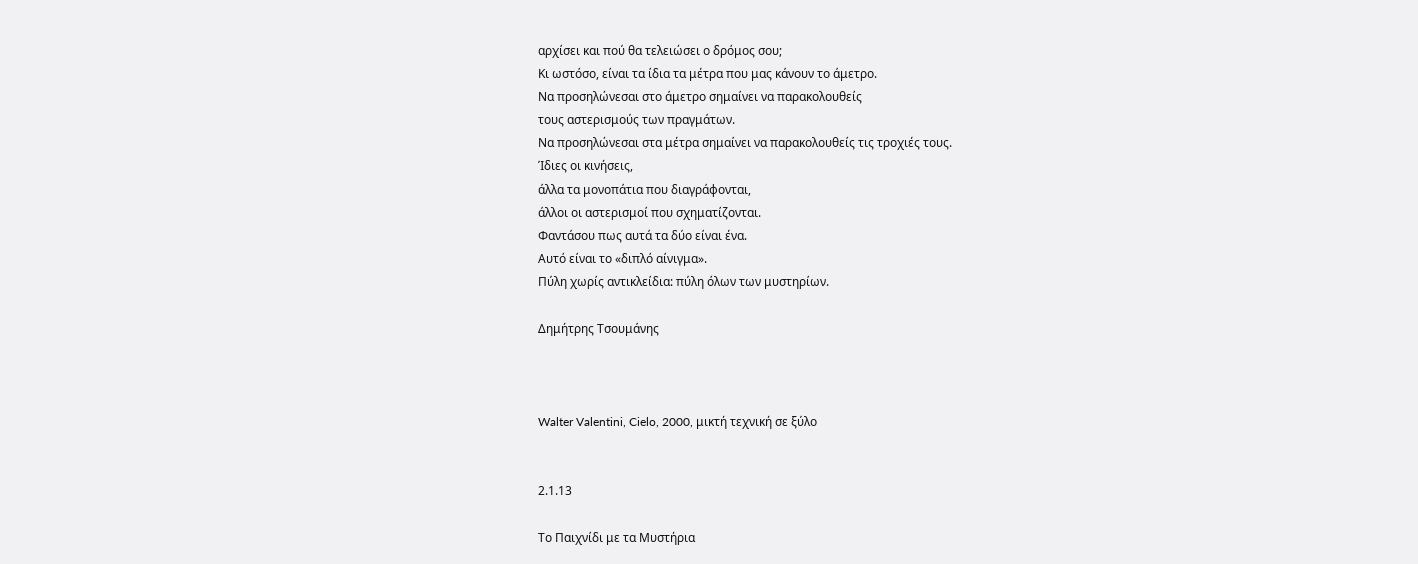αρχίσει και πού θα τελειώσει ο δρόμος σου;
Κι ωστόσο, είναι τα ίδια τα μέτρα που μας κάνουν το άμετρο.
Να προσηλώνεσαι στο άμετρο σημαίνει να παρακολουθείς
τους αστερισμούς των πραγμάτων.
Να προσηλώνεσαι στα μέτρα σημαίνει να παρακολουθείς τις τροχιές τους.
Ίδιες οι κινήσεις,
άλλα τα μονοπάτια που διαγράφονται,
άλλοι οι αστερισμοί που σχηματίζονται.
Φαντάσου πως αυτά τα δύο είναι ένα.
Αυτό είναι το «διπλό αίνιγμα».
Πύλη χωρίς αντικλείδια: πύλη όλων των μυστηρίων.

Δημήτρης Τσουμάνης



Walter Valentini, Cielo, 2000, μικτή τεχνική σε ξύλο


2.1.13

Το Παιχνίδι με τα Μυστήρια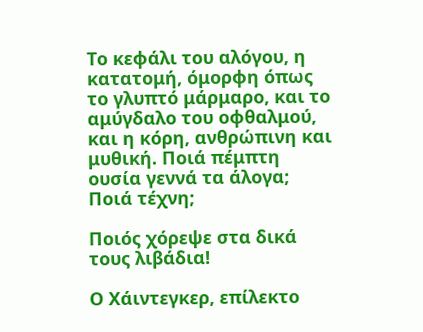Το κεφάλι του αλόγου, η κατατομή, όμορφη όπως το γλυπτό μάρμαρο, και το αμύγδαλο του οφθαλμού, και η κόρη, ανθρώπινη και μυθική. Ποιά πέμπτη ουσία γεννά τα άλογα; Ποιά τέχνη;

Ποιός χόρεψε στα δικά τους λιβάδια!

Ο Χάιντεγκερ, επίλεκτο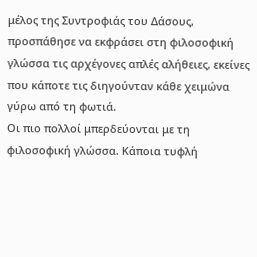μέλος της Συντροφιάς του Δάσους, προσπάθησε να εκφράσει στη φιλοσοφική γλώσσα τις αρχέγονες απλές αλήθειες, εκείνες που κάποτε τις διηγούνταν κάθε χειμώνα γύρω από τη φωτιά.
Οι πιο πολλοί μπερδεύονται με τη φιλοσοφική γλώσσα. Κάποια τυφλή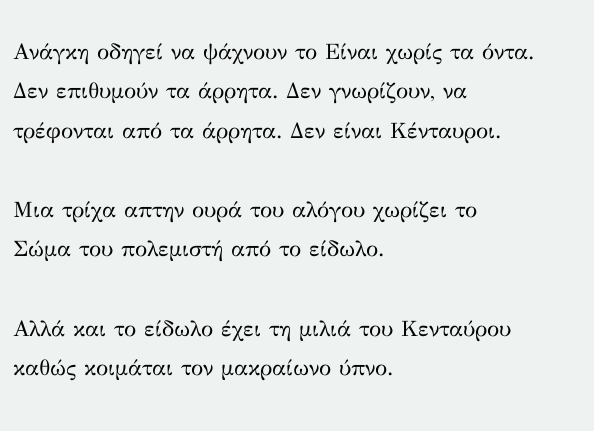Ανάγκη οδηγεί να ψάχνουν το Είναι χωρίς τα όντα. Δεν επιθυμούν τα άρρητα. Δεν γνωρίζουν, να τρέφονται από τα άρρητα. Δεν είναι Κένταυροι.

Μια τρίχα απτην ουρά του αλόγου χωρίζει το Σώμα του πολεμιστή από το είδωλο.

Αλλά και το είδωλο έχει τη μιλιά του Κενταύρου καθώς κοιμάται τον μακραίωνο ύπνο.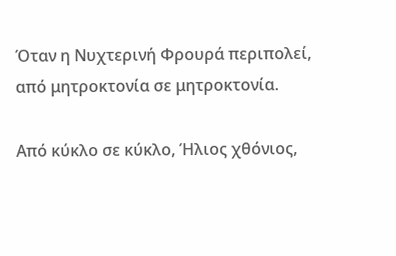Όταν η Νυχτερινή Φρουρά περιπολεί, από μητροκτονία σε μητροκτονία.

Από κύκλο σε κύκλο, Ήλιος χθόνιος,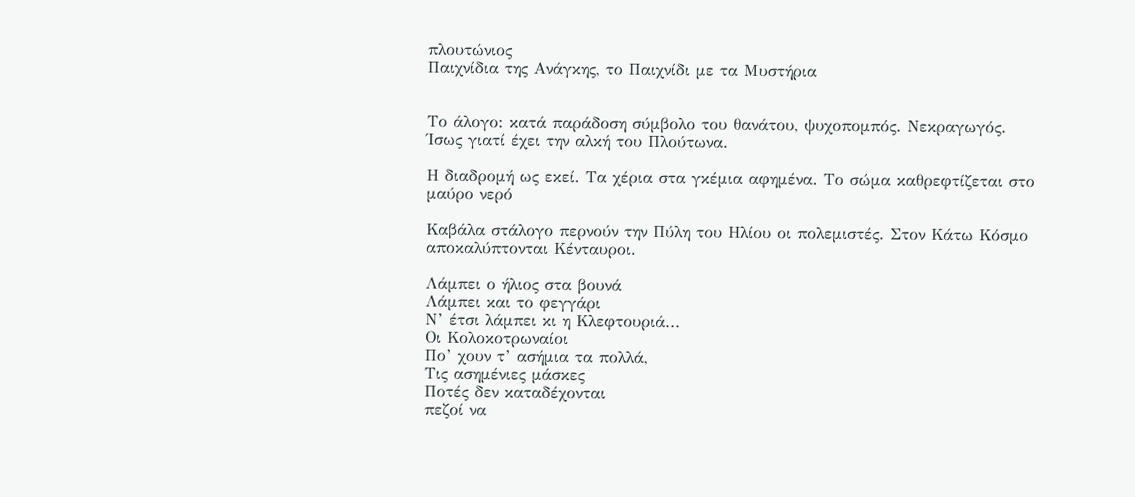πλουτώνιος
Παιχνίδια της Ανάγκης, το Παιχνίδι με τα Μυστήρια


Το άλογο: κατά παράδοση σύμβολο του θανάτου, ψυχοπομπός. Νεκραγωγός. Ίσως γιατί έχει την αλκή του Πλούτωνα.

Η διαδρομή ως εκεί. Τα χέρια στα γκέμια αφημένα. Το σώμα καθρεφτίζεται στο μαύρο νερό

Καβάλα στάλογο περνούν την Πύλη του Ηλίου οι πολεμιστές. Στον Κάτω Κόσμο αποκαλύπτονται Κένταυροι.

Λάμπει ο ήλιος στα βουνά
Λάμπει και το φεγγάρι
Ν’ έτσι λάμπει κι η Κλεφτουριά...
Οι Κολοκοτρωναίοι
Πο’ χουν τ’ ασήμια τα πολλά,
Τις ασημένιες μάσκες
Ποτές δεν καταδέχονται
πεζοί να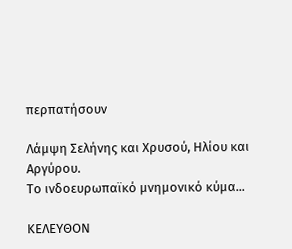περπατήσουν

Λάμψη Σελήνης και Χρυσού, Ηλίου και Αργύρου.
Το ινδοευρωπαϊκό μνημονικό κύμα...

ΚΕΛΕΥΘΟΝ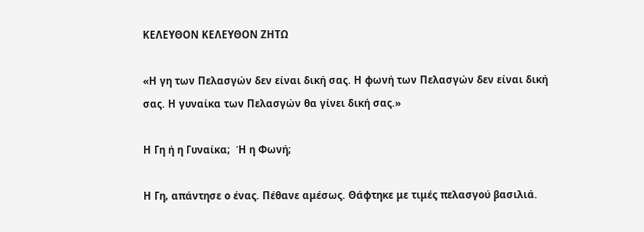ΚΕΛΕΥΘΟΝ ΚΕΛΕΥΘΟΝ ΖΗΤΩ

«Η γη των Πελασγών δεν είναι δική σας. Η φωνή των Πελασγών δεν είναι δική σας. Η γυναίκα των Πελασγών θα γίνει δική σας.»

Η Γη ή η Γυναίκα;  Ή η Φωνή;

Η Γη, απάντησε ο ένας. Πέθανε αμέσως. Θάφτηκε με τιμές πελασγού βασιλιά.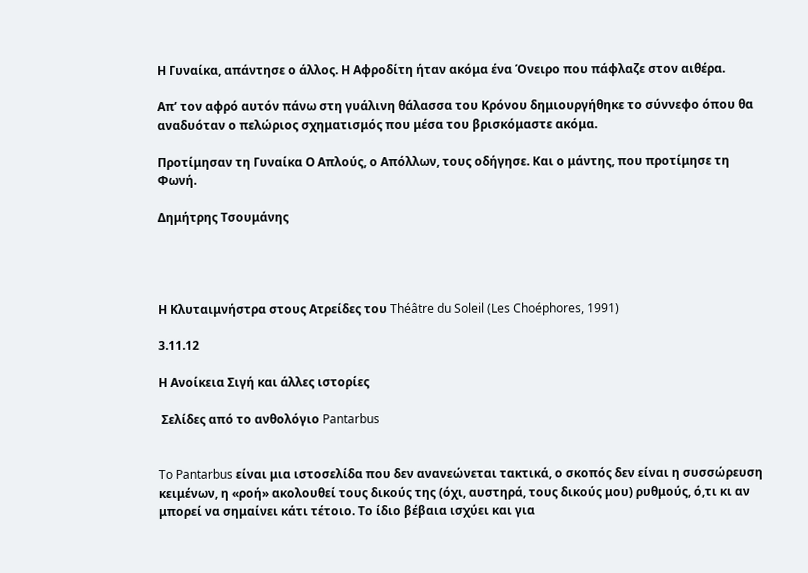Η Γυναίκα, απάντησε ο άλλος. Η Αφροδίτη ήταν ακόμα ένα Όνειρο που πάφλαζε στον αιθέρα.

Απ’ τον αφρό αυτόν πάνω στη γυάλινη θάλασσα του Κρόνου δημιουργήθηκε το σύννεφο όπου θα αναδυόταν ο πελώριος σχηματισμός που μέσα του βρισκόμαστε ακόμα.

Προτίμησαν τη Γυναίκα Ο Απλούς, ο Απόλλων, τους οδήγησε. Και ο μάντης, που προτίμησε τη Φωνή.

Δημήτρης Τσουμάνης




Η Κλυταιμνήστρα στους Ατρείδες του Théâtre du Soleil (Les Choéphores, 1991)

3.11.12

Η Ανοίκεια Σιγή και άλλες ιστορίες

 Σελίδες από το ανθολόγιο Pantarbus


To Pantarbus είναι μια ιστοσελίδα που δεν ανανεώνεται τακτικά, ο σκοπός δεν είναι η συσσώρευση κειμένων, η «ροή» ακολουθεί τους δικούς της (όχι, αυστηρά, τους δικούς μου) ρυθμούς, ό,τι κι αν μπορεί να σημαίνει κάτι τέτοιο. Το ίδιο βέβαια ισχύει και για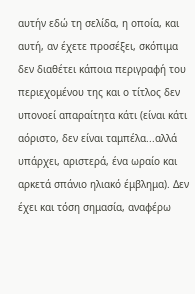αυτήν εδώ τη σελίδα, η οποία, και αυτή, αν έχετε προσέξει, σκόπιμα δεν διαθέτει κάποια περιγραφή του περιεχομένου της και ο τίτλος δεν υπονοεί απαραίτητα κάτι (είναι κάτι αόριστο, δεν είναι ταμπέλα...αλλά υπάρχει, αριστερά, ένα ωραίο και αρκετά σπάνιο ηλιακό έμβλημα). Δεν έχει και τόση σημασία, αναφέρω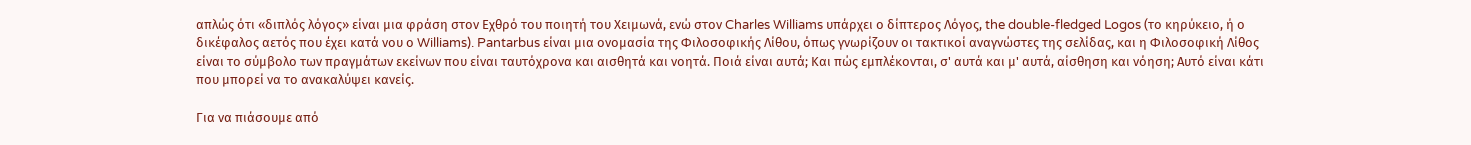απλώς ότι «διπλός λόγος» είναι μια φράση στον Εχθρό του ποιητή του Χειμωνά, ενώ στον Charles Williams υπάρχει ο δίπτερος Λόγος, the double-fledged Logos (το κηρύκειο, ή ο δικέφαλος αετός που έχει κατά νου ο Williams). Pantarbus είναι μια ονομασία της Φιλοσοφικής Λίθου, όπως γνωρίζουν οι τακτικοί αναγνώστες της σελίδας, και η Φιλοσοφική Λίθος είναι το σύμβολο των πραγμάτων εκείνων που είναι ταυτόχρονα και αισθητά και νοητά. Ποιά είναι αυτά; Και πώς εμπλέκονται, σ' αυτά και μ' αυτά, αίσθηση και νόηση; Αυτό είναι κάτι που μπορεί να το ανακαλύψει κανείς.

Για να πιάσουμε από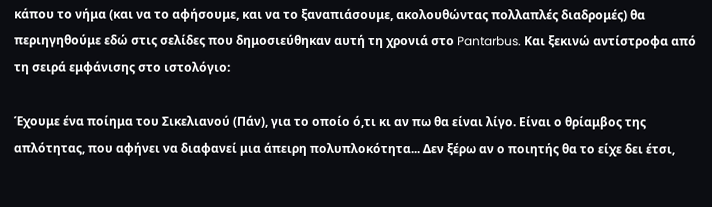κάπου το νήμα (και να το αφήσουμε, και να το ξαναπιάσουμε, ακολουθώντας πολλαπλές διαδρομές) θα περιηγηθούμε εδώ στις σελίδες που δημοσιεύθηκαν αυτή τη χρονιά στο Pantarbus. Και ξεκινώ αντίστροφα από τη σειρά εμφάνισης στο ιστολόγιο:

Έχουμε ένα ποίημα του Σικελιανού (Πάν), για το οποίο ό,τι κι αν πω θα είναι λίγο. Είναι ο θρίαμβος της απλότητας, που αφήνει να διαφανεί μια άπειρη πολυπλοκότητα... Δεν ξέρω αν ο ποιητής θα το είχε δει έτσι,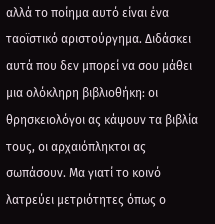αλλά το ποίημα αυτό είναι ένα ταοϊστικό αριστούργημα. Διδάσκει αυτά που δεν μπορεί να σου μάθει μια ολόκληρη βιβλιοθήκη: οι θρησκειολόγοι ας κάψουν τα βιβλία τους, οι αρχαιόπληκτοι ας σωπάσουν. Μα γιατί το κοινό λατρεύει μετριότητες όπως ο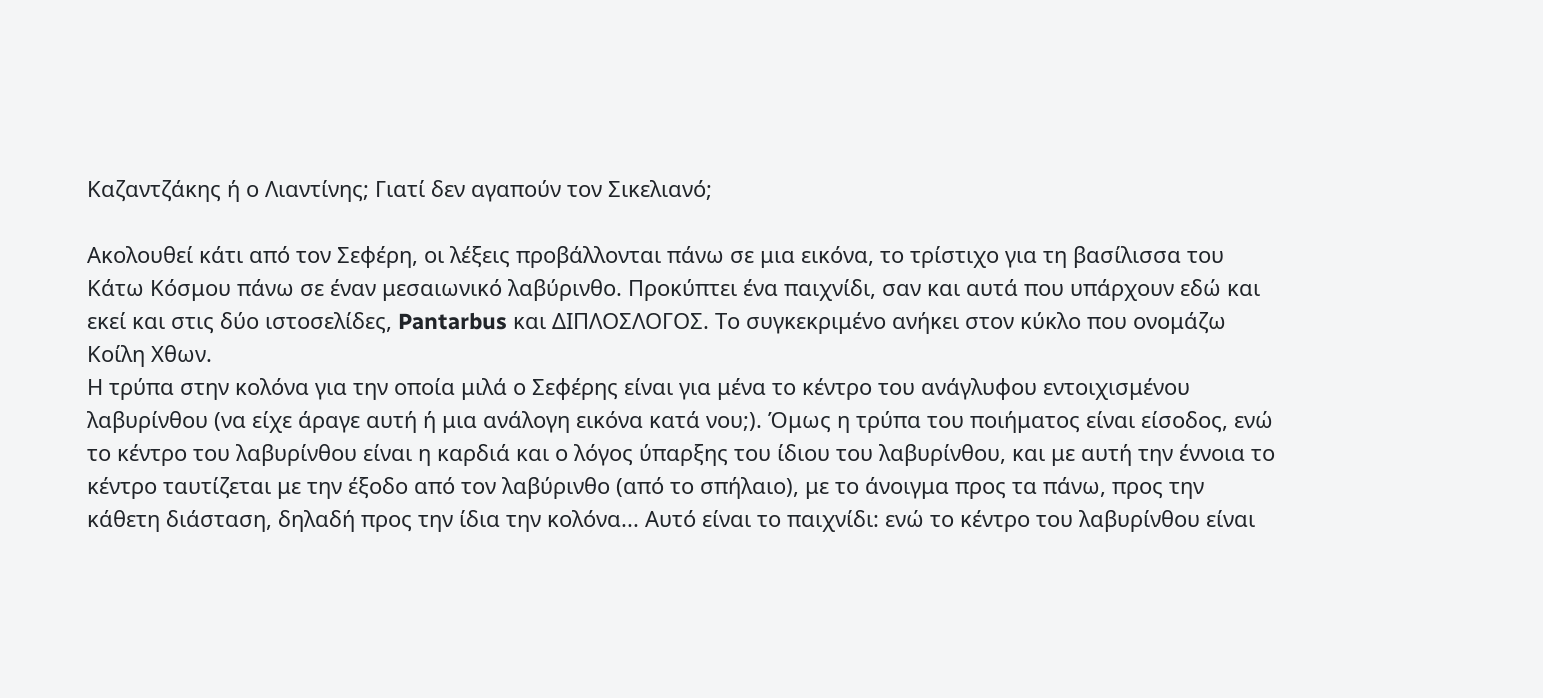Καζαντζάκης ή ο Λιαντίνης; Γιατί δεν αγαπούν τον Σικελιανό;

Ακολουθεί κάτι από τον Σεφέρη, οι λέξεις προβάλλονται πάνω σε μια εικόνα, το τρίστιχο για τη βασίλισσα του Κάτω Κόσμου πάνω σε έναν μεσαιωνικό λαβύρινθο. Προκύπτει ένα παιχνίδι, σαν και αυτά που υπάρχουν εδώ και εκεί και στις δύο ιστοσελίδες, Pantarbus και ΔΙΠΛΟΣΛΟΓΟΣ. Το συγκεκριμένο ανήκει στον κύκλο που ονομάζω Κοίλη Χθων.
Η τρύπα στην κολόνα για την οποία μιλά ο Σεφέρης είναι για μένα το κέντρο του ανάγλυφου εντοιχισμένου λαβυρίνθου (να είχε άραγε αυτή ή μια ανάλογη εικόνα κατά νου;). Όμως η τρύπα του ποιήματος είναι είσοδος, ενώ το κέντρο του λαβυρίνθου είναι η καρδιά και ο λόγος ύπαρξης του ίδιου του λαβυρίνθου, και με αυτή την έννοια το κέντρο ταυτίζεται με την έξοδο από τον λαβύρινθο (από το σπήλαιο), με το άνοιγμα προς τα πάνω, προς την κάθετη διάσταση, δηλαδή προς την ίδια την κολόνα... Αυτό είναι το παιχνίδι: ενώ το κέντρο του λαβυρίνθου είναι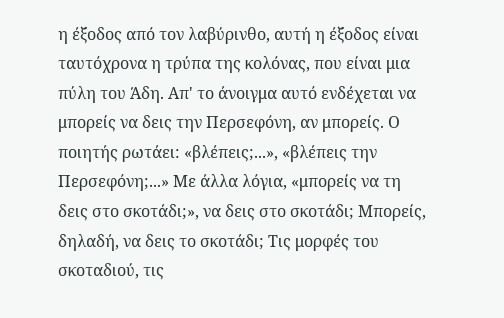η έξοδος από τον λαβύρινθο, αυτή η έξοδος είναι ταυτόχρονα η τρύπα της κολόνας, που είναι μια πύλη του Άδη. Απ' το άνοιγμα αυτό ενδέχεται να μπορείς να δεις την Περσεφόνη, αν μπορείς. Ο ποιητής ρωτάει: «βλέπεις;...», «βλέπεις την Περσεφόνη;...» Με άλλα λόγια, «μπορείς να τη δεις στο σκοτάδι;», να δεις στο σκοτάδι; Μπορείς, δηλαδή, να δεις το σκοτάδι; Τις μορφές του σκοταδιού, τις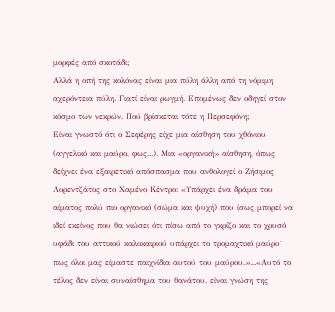μορφές από σκοτάδι;
Αλλά η οπή της κολόνας είναι μια πύλη άλλη από τη νόμιμη αχερόντεια πύλη. Γιατί είναι ρωγμή. Επομένως δεν οδηγεί στον κόσμο των νεκρών. Πού βρίσκεται τότε η Περσεφόνη;
Είναι γνωστό ότι ο Σεφέρης είχε μια αίσθηση του χθόνιου (αγγελικό και μαύρο, φως...). Μια «οργανική» αίσθηση, όπως δείχνει ένα εξαιρετικό απόσπασμα που ανθολογεί ο Ζήσιμος Λορεντζάτος στο Χαμένο Κέντρο: «Υπάρχει ένα δράμα του αίματος πολύ πιο οργανικό (σώμα και ψυχή) που ίσως μπορεί να ιδεί εκείνος που θα νιώσει ότι πίσω από το γκρίζο και το χρυσό υφάδι του αττικού καλοκαιριού υπάρχει το τρομαχτικό μαύρο˙ πως όλοι μας είμαστε παιχνίδια αυτού του μαύρου.»...«Αυτό το τέλος δεν είναι συναίσθημα του θανάτου, είναι γνώση της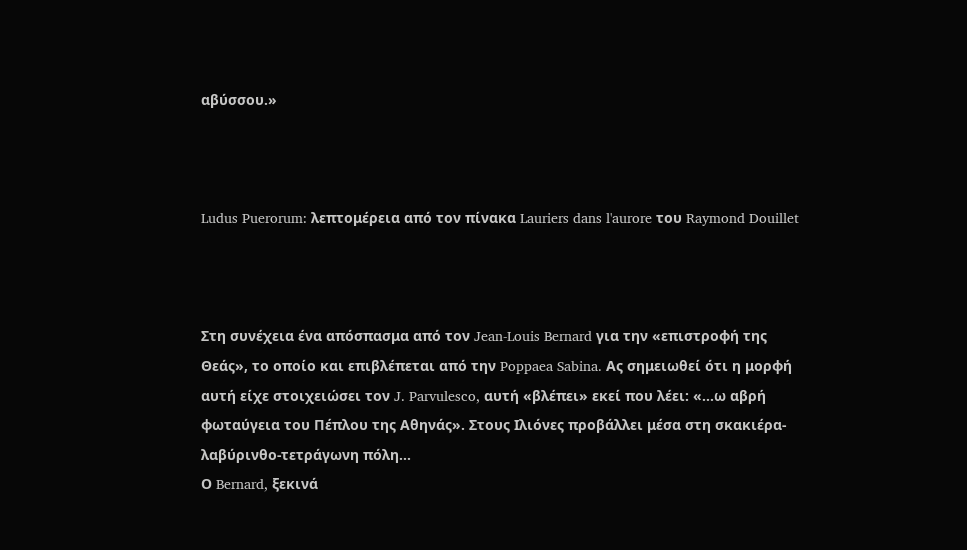αβύσσου.»



Ludus Puerorum: λεπτομέρεια από τον πίνακα Lauriers dans l'aurore του Raymond Douillet



Στη συνέχεια ένα απόσπασμα από τον Jean-Louis Bernard για την «επιστροφή της Θεάς», το οποίο και επιβλέπεται από την Poppaea Sabina. Ας σημειωθεί ότι η μορφή αυτή είχε στοιχειώσει τον J. Parvulesco, αυτή «βλέπει» εκεί που λέει: «...ω αβρή φωταύγεια του Πέπλου της Αθηνάς». Στους Ιλιόνες προβάλλει μέσα στη σκακιέρα-λαβύρινθο-τετράγωνη πόλη...
Ο Bernard, ξεκινά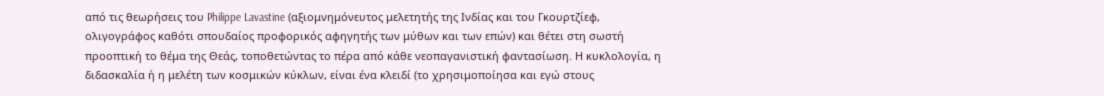από τις θεωρήσεις του Philippe Lavastine (αξιομνημόνευτος μελετητής της Ινδίας και του Γκουρτζίεφ, ολιγογράφος καθότι σπουδαίος προφορικός αφηγητής των μύθων και των επών) και θέτει στη σωστή προοπτική το θέμα της Θεάς, τοποθετώντας το πέρα από κάθε νεοπαγανιστική φαντασίωση. Η κυκλολογία, η διδασκαλία ή η μελέτη των κοσμικών κύκλων, είναι ένα κλειδί (το χρησιμοποίησα και εγώ στους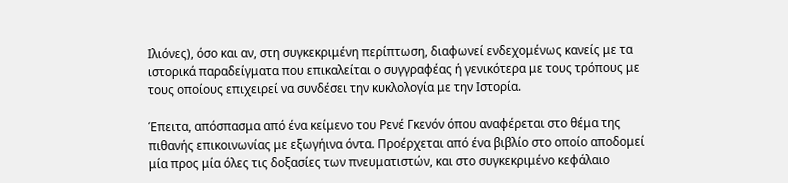Ιλιόνες), όσο και αν, στη συγκεκριμένη περίπτωση, διαφωνεί ενδεχομένως κανείς με τα ιστορικά παραδείγματα που επικαλείται ο συγγραφέας ή γενικότερα με τους τρόπους με τους οποίους επιχειρεί να συνδέσει την κυκλολογία με την Ιστορία.

Έπειτα, απόσπασμα από ένα κείμενο του Ρενέ Γκενόν όπου αναφέρεται στο θέμα της πιθανής επικοινωνίας με εξωγήινα όντα. Προέρχεται από ένα βιβλίο στο οποίο αποδομεί μία προς μία όλες τις δοξασίες των πνευματιστών, και στο συγκεκριμένο κεφάλαιο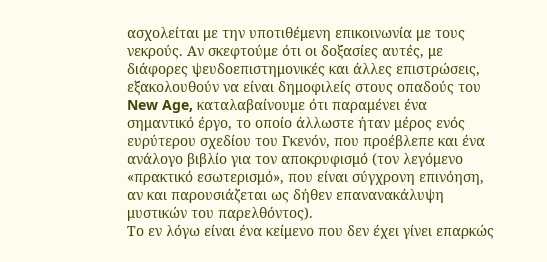ασχολείται με την υποτιθέμενη επικοινωνία με τους νεκρούς. Αν σκεφτούμε ότι οι δοξασίες αυτές, με διάφορες ψευδοεπιστημονικές και άλλες επιστρώσεις, εξακολουθούν να είναι δημοφιλείς στους οπαδούς του New Age, καταλαβαίνουμε ότι παραμένει ένα σημαντικό έργο, το οποίο άλλωστε ήταν μέρος ενός ευρύτερου σχεδίου του Γκενόν, που προέβλεπε και ένα ανάλογο βιβλίο για τον αποκρυφισμό (τον λεγόμενο «πρακτικό εσωτερισμό», που είναι σύγχρονη επινόηση, αν και παρουσιάζεται ως δήθεν επανανακάλυψη μυστικών του παρελθόντος).
Το εν λόγω είναι ένα κείμενο που δεν έχει γίνει επαρκώς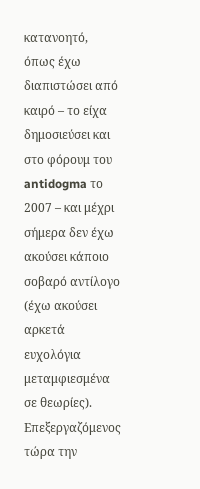κατανοητό, όπως έχω διαπιστώσει από καιρό – το είχα δημοσιεύσει και στο φόρουμ του antidogma το 2007 – και μέχρι σήμερα δεν έχω ακούσει κάποιο σοβαρό αντίλογο (έχω ακούσει αρκετά ευχολόγια μεταμφιεσμένα σε θεωρίες). Επεξεργαζόμενος τώρα την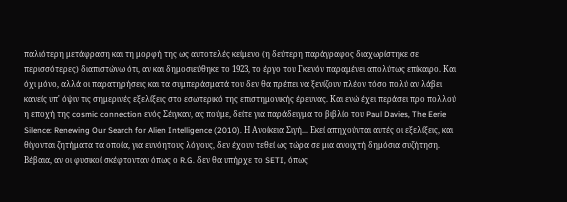παλιότερη μετάφραση και τη μορφή της ως αυτοτελές κείμενο (η δεύτερη παράγραφος διαχωρίστηκε σε περισσότερες) διαπιστώνω ότι, αν και δημοσιεύθηκε το 1923, το έργο του Γκενόν παραμένει απολύτως επίκαιρο. Και όχι μόνο, αλλά οι παρατηρήσεις και τα συμπεράσματά του δεν θα πρέπει να ξενίζουν πλέον τόσο πολύ αν λάβει κανείς υπ' όψιν τις σημερινές εξελίξεις στο εσωτερικό της επιστημονικής έρευνας. Και ενώ έχει περάσει προ πολλού η εποχή της cosmic connection ενός Σέιγκαν, ας πούμε, δείτε για παράδειγμα το βιβλίο του Paul Davies, The Eerie Silence: Renewing Our Search for Alien Intelligence (2010). Η Ανοίκεια Σιγή... Εκεί απηχούνται αυτές οι εξελίξεις, και θίγονται ζητήματα τα οποία, για ευνόητους λόγους, δεν έχουν τεθεί ως τώρα σε μια ανοιχτή δημόσια συζήτηση. Βέβαια, αν οι φυσικοί σκέφτονταν όπως ο R.G. δεν θα υπήρχε το SETI, όπως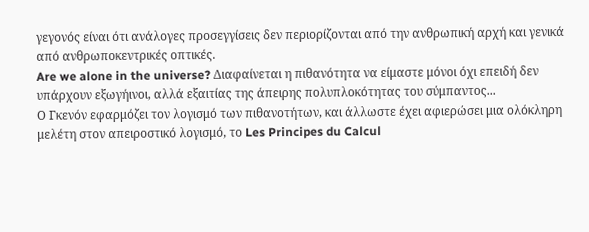γεγονός είναι ότι ανάλογες προσεγγίσεις δεν περιορίζονται από την ανθρωπική αρχή και γενικά από ανθρωποκεντρικές οπτικές.
Are we alone in the universe? Διαφαίνεται η πιθανότητα να είμαστε μόνοι όχι επειδή δεν υπάρχουν εξωγήινοι, αλλά εξαιτίας της άπειρης πολυπλοκότητας του σύμπαντος...
Ο Γκενόν εφαρμόζει τον λογισμό των πιθανοτήτων, και άλλωστε έχει αφιερώσει μια ολόκληρη μελέτη στον απειροστικό λογισμό, το Les Principes du Calcul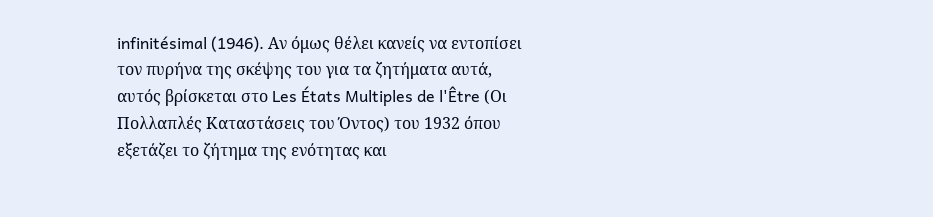infinitésimal (1946). Αν όμως θέλει κανείς να εντοπίσει τον πυρήνα της σκέψης του για τα ζητήματα αυτά, αυτός βρίσκεται στο Les États Multiples de l'Être (Οι Πολλαπλές Καταστάσεις του Όντος) του 1932 όπου εξετάζει το ζήτημα της ενότητας και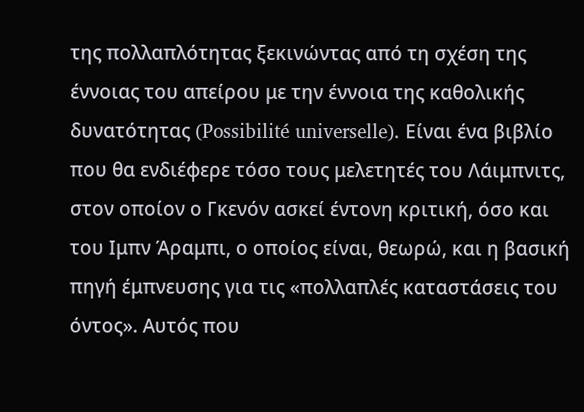της πολλαπλότητας ξεκινώντας από τη σχέση της έννοιας του απείρου με την έννοια της καθολικής δυνατότητας (Possibilité universelle). Είναι ένα βιβλίο που θα ενδιέφερε τόσο τους μελετητές του Λάιμπνιτς, στον οποίον ο Γκενόν ασκεί έντονη κριτική, όσο και του Ιμπν Άραμπι, ο οποίος είναι, θεωρώ, και η βασική πηγή έμπνευσης για τις «πολλαπλές καταστάσεις του όντος». Αυτός που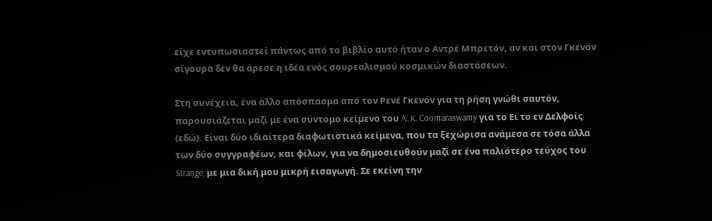είχε εντυπωσιαστεί πάντως από το βιβλίο αυτό ήταν ο Αντρέ Μπρετόν, αν και στον Γκενόν σίγουρα δεν θα άρεσε η ιδέα ενός σουρεαλισμού κοσμικών διαστάσεων.

Στη συνέχεια, ένα άλλο απόσπασμα από τον Ρενέ Γκενόν για τη ρήση γνώθι σαυτόν, παρουσιάζεται μαζί με ένα σύντομο κείμενο του A. K. Coomaraswamy για το Ει το εν Δελφοίς (εδώ). Είναι δύο ιδιαίτερα διαφωτιστικά κείμενα, που τα ξεχώρισα ανάμεσα σε τόσα άλλα των δύο συγγραφέων, και φίλων, για να δημοσιευθούν μαζί σε ένα παλιότερο τεύχος του Strange, με μια δική μου μικρή εισαγωγή. Σε εκείνη την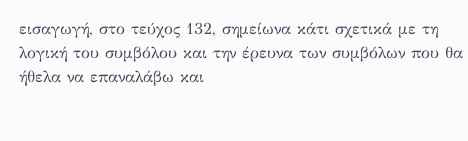εισαγωγή, στο τεύχος 132, σημείωνα κάτι σχετικά με τη λογική του συμβόλου και την έρευνα των συμβόλων που θα ήθελα να επαναλάβω και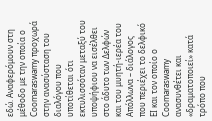εδώ. Αναφερόμουν στη μέθοδο με την οποία ο Coomaraswamy προχωρά στην ανασύσταση του διαλόγου που υποτίθεται ότι εκτυλισσόταν μεταξύ του υποψήφιου να εισέλθει στο άδυτο των Δελφών και του μυητή-ιερέα του Απόλλωνα – διάλογος που περιέχει το δελφικό ΕΙ και τον οποίο ο Coomaraswamy ανασυνθέτει και «δραματοποιεί» κατά τρόπο που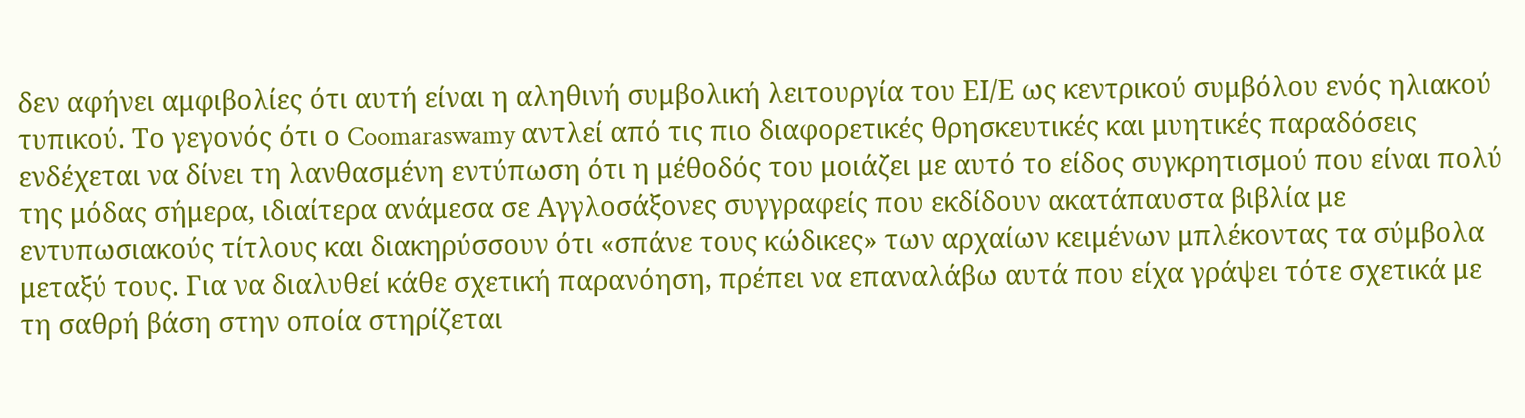δεν αφήνει αμφιβολίες ότι αυτή είναι η αληθινή συμβολική λειτουργία του ΕΙ/Ε ως κεντρικού συμβόλου ενός ηλιακού τυπικού. Το γεγονός ότι ο Coomaraswamy αντλεί από τις πιο διαφορετικές θρησκευτικές και μυητικές παραδόσεις ενδέχεται να δίνει τη λανθασμένη εντύπωση ότι η μέθοδός του μοιάζει με αυτό το είδος συγκρητισμού που είναι πολύ της μόδας σήμερα, ιδιαίτερα ανάμεσα σε Αγγλοσάξονες συγγραφείς που εκδίδουν ακατάπαυστα βιβλία με εντυπωσιακούς τίτλους και διακηρύσσουν ότι «σπάνε τους κώδικες» των αρχαίων κειμένων μπλέκοντας τα σύμβολα μεταξύ τους. Για να διαλυθεί κάθε σχετική παρανόηση, πρέπει να επαναλάβω αυτά που είχα γράψει τότε σχετικά με τη σαθρή βάση στην οποία στηρίζεται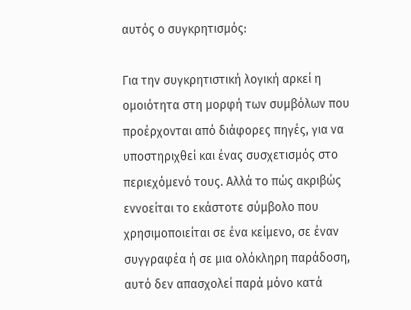αυτός ο συγκρητισμός:

Για την συγκρητιστική λογική αρκεί η ομοιότητα στη μορφή των συμβόλων που προέρχονται από διάφορες πηγές, για να υποστηριχθεί και ένας συσχετισμός στο περιεχόμενό τους. Αλλά το πώς ακριβώς εννοείται το εκάστοτε σύμβολο που χρησιμοποιείται σε ένα κείμενο, σε έναν συγγραφέα ή σε μια ολόκληρη παράδοση, αυτό δεν απασχολεί παρά μόνο κατά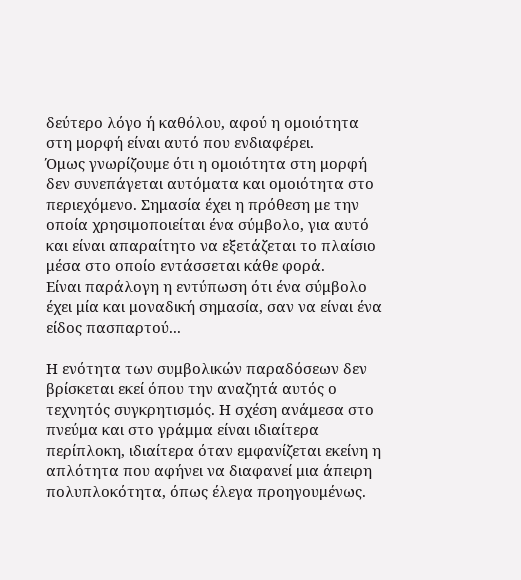δεύτερο λόγο ή καθόλου, αφού η ομοιότητα στη μορφή είναι αυτό που ενδιαφέρει.
Όμως γνωρίζουμε ότι η ομοιότητα στη μορφή δεν συνεπάγεται αυτόματα και ομοιότητα στο περιεχόμενο. Σημασία έχει η πρόθεση με την οποία χρησιμοποιείται ένα σύμβολο, για αυτό και είναι απαραίτητο να εξετάζεται το πλαίσιο μέσα στο οποίο εντάσσεται κάθε φορά.
Είναι παράλογη η εντύπωση ότι ένα σύμβολο έχει μία και μοναδική σημασία, σαν να είναι ένα είδος πασπαρτού...

Η ενότητα των συμβολικών παραδόσεων δεν βρίσκεται εκεί όπου την αναζητά αυτός ο τεχνητός συγκρητισμός. Η σχέση ανάμεσα στο πνεύμα και στο γράμμα είναι ιδιαίτερα περίπλοκη, ιδιαίτερα όταν εμφανίζεται εκείνη η απλότητα που αφήνει να διαφανεί μια άπειρη πολυπλοκότητα, όπως έλεγα προηγουμένως.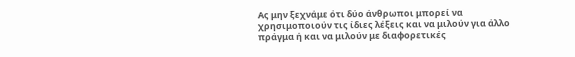Ας μην ξεχνάμε ότι δύο άνθρωποι μπορεί να χρησιμοποιούν τις ίδιες λέξεις και να μιλούν για άλλο πράγμα ή και να μιλούν με διαφορετικές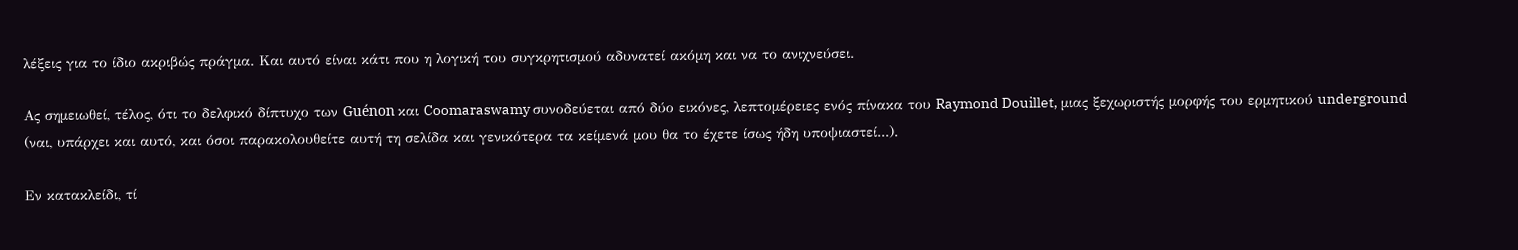λέξεις για το ίδιο ακριβώς πράγμα. Και αυτό είναι κάτι που η λογική του συγκρητισμού αδυνατεί ακόμη και να το ανιχνεύσει.

Ας σημειωθεί, τέλος, ότι το δελφικό δίπτυχο των Guénon και Coomaraswamy συνοδεύεται από δύο εικόνες, λεπτομέρειες ενός πίνακα του Raymond Douillet, μιας ξεχωριστής μορφής του ερμητικού underground (ναι, υπάρχει και αυτό, και όσοι παρακολουθείτε αυτή τη σελίδα και γενικότερα τα κείμενά μου θα το έχετε ίσως ήδη υποψιαστεί...).

Εν κατακλείδι, τί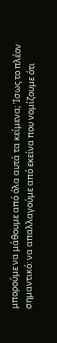μπορούμε να μάθουμε από όλα αυτά τα κείμενα; Ίσως το πλέον σημαντικό: να απαλλαγούμε από εκείνα που νομίζουμε ότι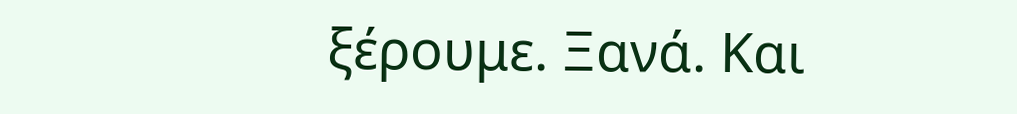ξέρουμε. Ξανά. Και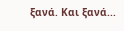ξανά. Και ξανά...